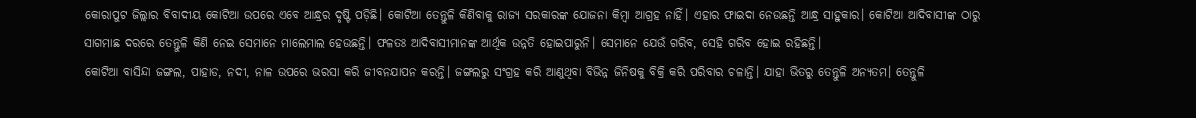କୋରାପୁଟ ଜିଲ୍ଲାର ବିବାଦୀୟ କୋଟିଆ ଉପରେ ଏବେ ଆନ୍ଧ୍ରର ଦୃଷ୍ଟି ପଡ଼ିଛି। କୋଟିଆ ତେନ୍ତୁଳି କିଣିବାକୁ ରାଜ୍ୟ ସରକାରଙ୍କ ଯୋଜନା କିମ୍ବା ଆଗ୍ରହ ନାହିଁ। ଏହାର ଫାଇଦା ନେଉଛନ୍ତି ଆନ୍ଧ୍ର ସାହୁକାର। କୋଟିଆ ଆଦିବାସୀଙ୍କ ଠାରୁ ସାଗମାଛ ଦରରେ ତେନ୍ତୁଳି କିଣି ନେଇ ସେମାନେ ମାଲେମାଲ ହେଉଛନ୍ତି। ଫଳତଃ ଆଦିବାସୀମାନଙ୍କ ଆର୍ଥିକ ଉନ୍ନତି ହୋଇପାରୁନି। ସେମାନେ ଯେଉଁ ଗରିବ, ସେହି ଗରିବ ହୋଇ ରହିଛନ୍ତି।
କୋଟିଆ ବାସିନ୍ଦା ଜଙ୍ଗଲ, ପାହାଡ, ନଦୀ, ନାଳ ଉପରେ ଭରସା କରି ଜୀବନଯାପନ କରନ୍ତି। ଜଙ୍ଗଲରୁ ସଂଗ୍ରହ କରି ଆଣୁଥିବା ବିଭିନ୍ନ ଜିନିଷକୁ ବିକ୍ରି କରି ପରିବାର ଚଳାନ୍ତି। ଯାହା ଭିତରୁ ତେନ୍ତୁଳି ଅନ୍ୟତମ। ତେନ୍ତୁଳି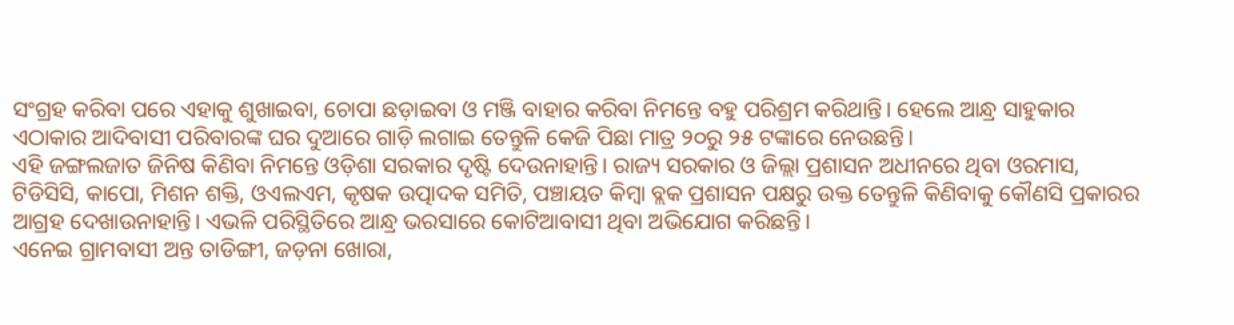ସଂଗ୍ରହ କରିବା ପରେ ଏହାକୁ ଶୁଖାଇବା, ଚୋପା ଛଡ଼ାଇବା ଓ ମଞ୍ଜି ବାହାର କରିବା ନିମନ୍ତେ ବହୁ ପରିଶ୍ରମ କରିଥାନ୍ତି। ହେଲେ ଆନ୍ଧ୍ର ସାହୁକାର ଏଠାକାର ଆଦିବାସୀ ପରିବାରଙ୍କ ଘର ଦୁଆରେ ଗାଡ଼ି ଲଗାଇ ତେନ୍ତୁଳି କେଜି ପିଛା ମାତ୍ର ୨୦ରୁ ୨୫ ଟଙ୍କାରେ ନେଉଛନ୍ତି।
ଏହି ଜଙ୍ଗଲଜାତ ଜିନିଷ କିଣିବା ନିମନ୍ତେ ଓଡ଼ିଶା ସରକାର ଦୃଷ୍ଟି ଦେଉନାହାନ୍ତି। ରାଜ୍ୟ ସରକାର ଓ ଜିଲ୍ଲା ପ୍ରଶାସନ ଅଧୀନରେ ଥିବା ଓରମାସ, ଟିଡିସିସି, କାପୋ, ମିଶନ ଶକ୍ତି, ଓଏଲଏମ, କୃଷକ ଉତ୍ପାଦକ ସମିତି, ପଞ୍ଚାୟତ କିମ୍ବା ବ୍ଲକ ପ୍ରଶାସନ ପକ୍ଷରୁ ଉକ୍ତ ତେନ୍ତୁଳି କିଣିବାକୁ କୌଣସି ପ୍ରକାରର ଆଗ୍ରହ ଦେଖାଉନାହାନ୍ତି। ଏଭଳି ପରିସ୍ଥିତିରେ ଆନ୍ଧ୍ର ଭରସାରେ କୋଟିଆବାସୀ ଥିବା ଅଭିଯୋଗ କରିଛନ୍ତି।
ଏନେଇ ଗ୍ରାମବାସୀ ଅନ୍ତ ତାଡିଙ୍ଗୀ, ଜଡ଼ନା ଖୋରା,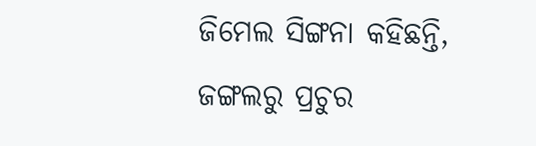ଜିମେଲ ସିଙ୍ଗନା କହିଛନ୍ତି, ଜଙ୍ଗଲରୁ ପ୍ରଚୁର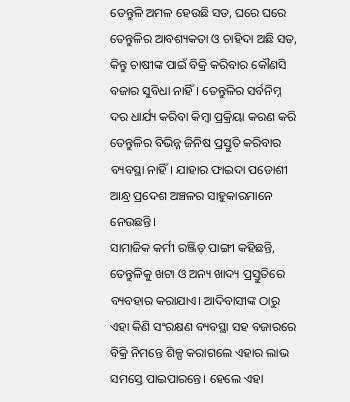ତେନ୍ତୁଳି ଅମଳ ହେଉଛି ସତ, ଘରେ ଘରେ ତେନ୍ତୁଳିର ଆବଶ୍ୟକତା ଓ ଚାହିଦା ଅଛି ସତ, କିନ୍ତୁ ଚାଷୀଙ୍କ ପାଇଁ ବିକ୍ରି କରିବାର କୌଣସି ବଜାର ସୁବିଧା ନାହିଁ। ତେନ୍ତୁଳିର ସର୍ବନିମ୍ନ ଦର ଧାର୍ଯ୍ୟ କରିବା କିମ୍ବା ପ୍ରକ୍ରିୟା କରଣ କରି ତେନ୍ତୁଳିର ବିଭିନ୍ନ ଜିନିଷ ପ୍ରସ୍ତୁତି କରିବାର ବ୍ୟବସ୍ଥା ନାହିଁ। ଯାହାର ଫାଇଦା ପଡୋଶୀ ଆନ୍ଧ୍ର ପ୍ରଦେଶ ଅଞ୍ଚଳର ସାହୁକାରମାନେ ନେଉଛନ୍ତି।
ସାମାଜିକ କର୍ମୀ ରଞ୍ଜିତ୍ ପାଙ୍ଗୀ କହିଛନ୍ତି, ତେନ୍ତୁଳିକୁ ଖଟା ଓ ଅନ୍ୟ ଖାଦ୍ୟ ପ୍ରସ୍ତୁତିରେ ବ୍ୟବହାର କରାଯାଏ। ଆଦିବାସୀଙ୍କ ଠାରୁ ଏହା କିଣି ସଂରକ୍ଷଣ ବ୍ୟବସ୍ଥା ସହ ବଜାରରେ ବିକ୍ରି ନିମନ୍ତେ ଶିଳ୍ପ କରାଗଲେ ଏହାର ଲାଭ ସମସ୍ତେ ପାଇପାରନ୍ତେ। ହେଲେ ଏହା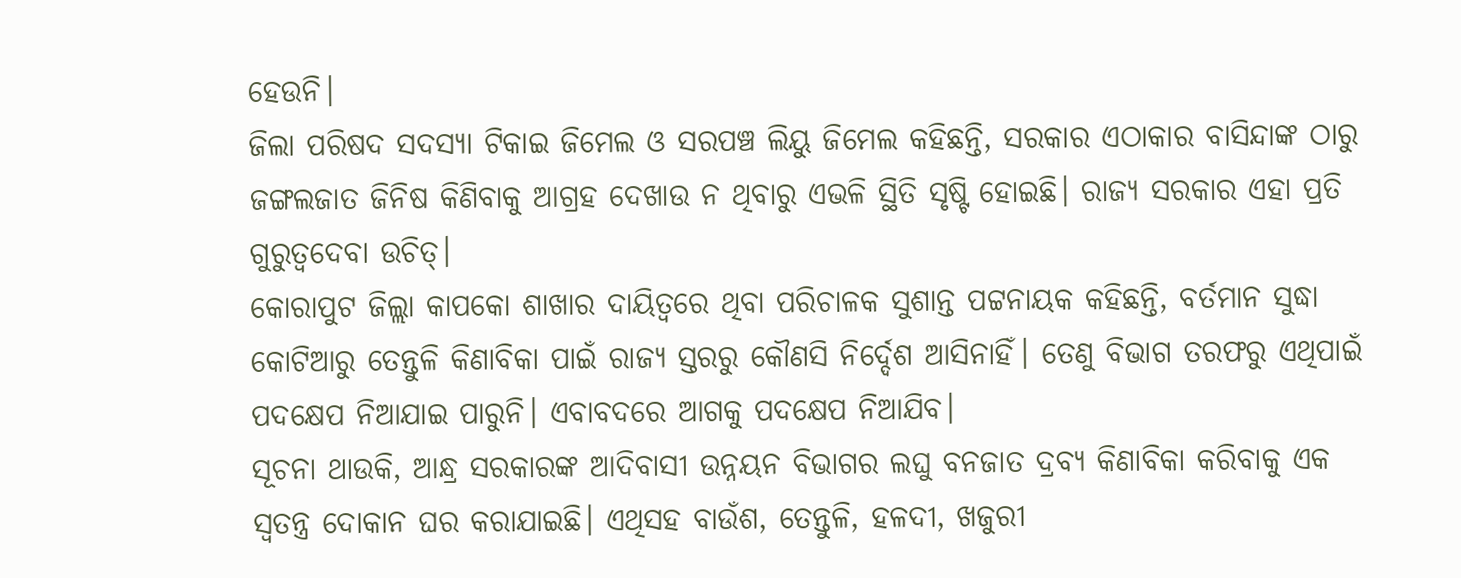ହେଉନି।
ଜିଲା ପରିଷଦ ସଦସ୍ୟା ଟିକାଇ ଜିମେଲ ଓ ସରପଞ୍ଚ ଲିୟୁ ଜିମେଲ କହିଛନ୍ତି, ସରକାର ଏଠାକାର ବାସିନ୍ଦାଙ୍କ ଠାରୁ ଜଙ୍ଗଲଜାତ ଜିନିଷ କିଣିବାକୁ ଆଗ୍ରହ ଦେଖାଉ ନ ଥିବାରୁ ଏଭଳି ସ୍ଥିତି ସୃଷ୍ଟି ହୋଇଛି। ରାଜ୍ୟ ସରକାର ଏହା ପ୍ରତି ଗୁରୁତ୍ୱଦେବା ଉଚିତ୍।
କୋରାପୁଟ ଜିଲ୍ଲା କାପକୋ ଶାଖାର ଦାୟିତ୍ୱରେ ଥିବା ପରିଚାଳକ ସୁଶାନ୍ତ ପଟ୍ଟନାୟକ କହିଛନ୍ତି, ବର୍ତମାନ ସୁଦ୍ଧା କୋଟିଆରୁ ତେନ୍ତୁଳି କିଣାବିକା ପାଇଁ ରାଜ୍ୟ ସ୍ତରରୁ କୌଣସି ନିର୍ଦ୍ଦେଶ ଆସିନାହିଁ। ତେଣୁ ବିଭାଗ ତରଫରୁ ଏଥିପାଇଁ ପଦକ୍ଷେପ ନିଆଯାଇ ପାରୁନି। ଏବାବଦରେ ଆଗକୁ ପଦକ୍ଷେପ ନିଆଯିବ।
ସୂଚନା ଥାଉକି, ଆନ୍ଧ୍ର ସରକାରଙ୍କ ଆଦିବାସୀ ଉନ୍ନୟନ ବିଭାଗର ଲଘୁ ବନଜାତ ଦ୍ରବ୍ୟ କିଣାବିକା କରିବାକୁ ଏକ ସ୍ୱତନ୍ତ୍ର ଦୋକାନ ଘର କରାଯାଇଛି। ଏଥିସହ ବାଉଁଶ, ତେନ୍ତୁଳି, ହଳଦୀ, ଖଜୁରୀ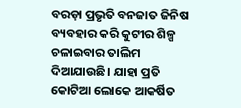ବରଡ଼ା ପ୍ରଭୃତି ବନଜାତ ଜିନିଷ ବ୍ୟବହାର କରି କୁଟୀର ଶିଳ୍ପ ଚଳାଇବାର ତାଲିମ ଦିଆଯାଉଛି। ଯାହା ପ୍ରତି କୋଟିଆ ଲୋକେ ଆକର୍ଷିତ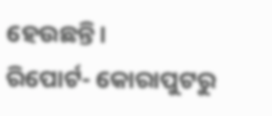ହେଉଛନ୍ତି।
ରିପୋର୍ଟ- କୋରାପୁଟରୁ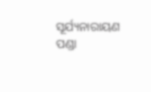ସୂର୍ଯ୍ୟନାରାୟଣ ପଣ୍ଡା